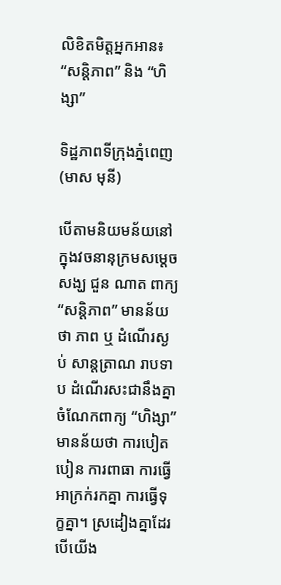លិខិតមិត្តអ្នកអាន៖ “សន្តិភាព” និង “ហិង្សា”

ទិដ្ឋភាពទីក្រុងភ្នំពេញ (មាស មុនី)

បើតាមនិយមន័យនៅក្នុងវចនានុក្រមសម្តេចសង្ឃ ជួន ណាត ពាក្យ “សន្តិភាព” មានន័យថា ភាព ឬ ដំណើរស្ងប់ សាន្តត្រាណ រាបទាប ដំណើរសះជានឹងគ្នា ចំណែកពាក្យ “ហិង្សា” មានន័យថា ការបៀតបៀន ការពាធា ការធ្វើអាក្រក់រកគ្នា ការធ្វើទុក្ខគ្នា។ ស្រដៀងគ្នាដែរ បើយើង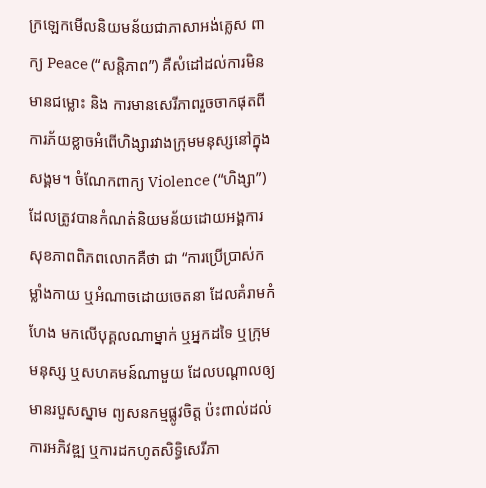ក្រឡេកមើលនិយមន័យជាភាសាអង់គ្លេស ពាក្យ Peace (“សន្តិភាព”) គឺសំដៅដល់ការមិនមានជម្លោះ និង ការមានសេរីភាពរួចចាកផុតពីការភ័យខ្លាចអំពើហិង្សារវាងក្រុមមនុស្សនៅក្នុងសង្គម។ ចំណែកពាក្យ Violence (“ហិង្សា”) ដែលត្រូវបានកំណត់និយមន័យដោយអង្គការសុខភាពពិភពលោកគឺថា ជា “ការប្រើប្រាស់កម្លាំងកាយ ឬអំណាចដោយចេតនា ដែលគំរាមកំហែង មកលើបុគ្គលណាម្នាក់ ឬអ្នកដទៃ ឬក្រុមមនុស្ស ឬសហគមន៍ណាមួយ ដែលបណ្តាលឲ្យមានរបួសស្នាម ព្យសនកម្មផ្លូវចិត្ត ប៉ះពាល់ដល់ការអភិវឌ្ឍ ឬការដកហូតសិទ្ធិសេរីភា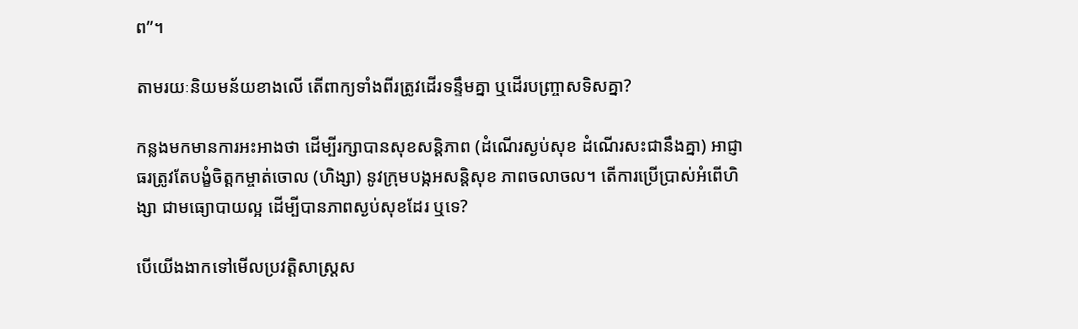ព”។

តាមរយៈនិយមន័យខាងលើ តើពាក្យទាំងពីរត្រូវដើរទន្ទឹមគ្នា ឬដើរបញ្ច្រាសទិសគ្នា?

កន្លងមកមានការអះអាងថា ដើម្បីរក្សាបានសុខសន្តិភាព (ដំណើរស្ងប់សុខ ដំណើរសះជានឹងគ្នា) អាជ្ញាធរត្រូវតែបង្ខំចិត្តកម្ចាត់ចោល (ហិង្សា) នូវក្រុមបង្កអសន្តិសុខ ភាពចលាចល។ តើការប្រើប្រាស់អំពើហិង្សា ជាមធ្យោបាយល្អ ដើម្បីបានភាពស្ងប់សុខដែរ ឬទេ?

បើយើងងាកទៅមើលប្រវត្តិសាស្រ្តស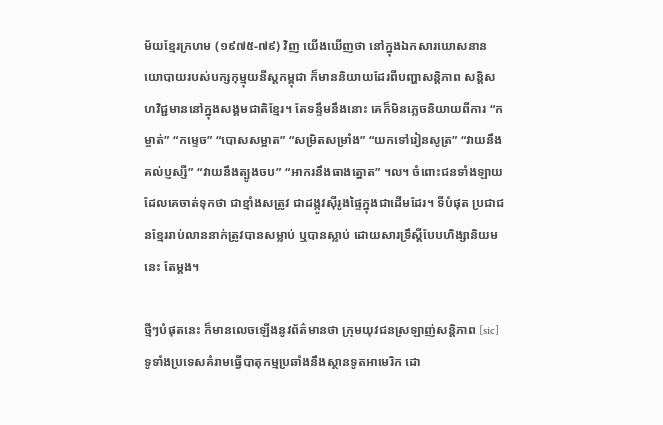ម័យខ្មែរក្រហម (១៩៧៥-៧៩) វិញ យើងឃើញថា នៅក្នុងឯកសារឃោសនានយោបាយរបស់បក្សកុម្មុយនីស្តកម្ពុជា ក៏មាននិយាយដែរពីបញ្ហាសន្តិភាព សន្តិសហវិជ្ជមាននៅក្នុងសង្គមជាតិខ្មែរ។ តែទន្ទឹមនឹងនោះ គេក៏មិនភ្លេចនិយាយពីការ “កម្ចាត់” “កម្ទេច” “បោសសម្អាត” “សម្រិតសម្រាំង” “យកទៅរៀនសូត្រ” “វាយនឹងគល់ប្ញស្សី” “វាយនឹងត្បូងចប” “អាករនឹងធាងត្នោត” ។ល។ ចំពោះជនទាំងឡាយ ដែលគេចាត់ទុកថា ជាខ្មាំងសត្រូវ ជាដង្កូវស៊ីរូងផ្ទៃក្នុងជាដើមដែរ។ ទីបំផុត ប្រជាជនខ្មែររាប់លាននាក់ត្រូវបានសម្លាប់ ឬបានស្លាប់ ដោយសារទ្រឹស្តីបែបហិង្សានិយមនេះ តែម្តង។

ថ្មីៗបំផុតនេះ ក៏មានលេចឡើងនូវព័ត៌មានថា ក្រុមយុវជនស្រឡាញ់សន្តិភាព [sic] ទូទាំងប្រទេសគំរាមធ្វើបាតុកម្មប្រឆាំងនឹងស្ថានទូតអាមេរិក ដោ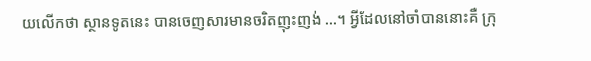យលើកថា ស្ថានទូតនេះ បានចេញសារមានចរិតញុះញង់ …។ អ្វីដែលនៅចាំបាននោះគឺ ក្រុ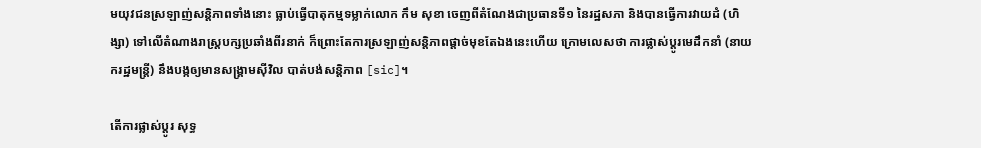មយុវជនស្រឡាញ់សន្តិភាពទាំងនោះ ធ្លាប់ធ្វើបាតុកម្មទម្លាក់លោក កឹម សុខា ចេញពីតំណែងជាប្រធានទី១ នៃរដ្ឋសភា និងបានធ្វើការវាយដំ (ហិង្សា) ទៅលើតំណាងរាស្រ្តបក្សប្រឆាំងពីរនាក់ ក៏ព្រោះតែការស្រឡាញ់សន្តិភាពផ្តាច់មុខតែឯងនេះហើយ ក្រោមលេសថា ការផ្លាស់ប្តូរមេដឹកនាំ (នាយករដ្ឋមន្រ្តី) នឹងបង្កឲ្យមានសង្រ្គាមស៊ីវិល បាត់បង់សន្តិភាព [sic]។

តើការផ្លាស់ប្តូរ សុទ្ធ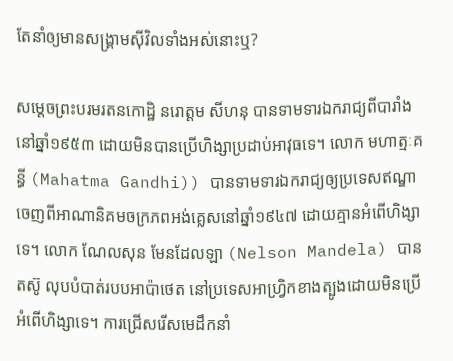តែនាំឲ្យមានសង្រ្គាមស៊ីវិលទាំងអស់នោះឬ?

សម្តេចព្រះបរមរតនកោដ្ឋិ នរោត្តម សីហនុ បានទាមទារឯករាជ្យពីបារាំងនៅឆ្នាំ១៩៥៣ ដោយមិនបានប្រើហិង្សាប្រដាប់អាវុធទេ។ លោក មហាត្មៈគន្ធី (Mahatma Gandhi)) បានទាមទារឯករាជ្យឲ្យប្រទេសឥណ្ឌាចេញពីអាណានិគមចក្រភពអង់គ្លេសនៅឆ្នាំ១៩៤៧ ដោយគ្មានអំពើហិង្សាទេ។ លោក ណែលសុន មែនដែលឡា (Nelson Mandela) បានតស៊ូ លុបបំបាត់របបអាប៉ាថេត នៅប្រទេសអាហ្រ្វិកខាងត្បូងដោយមិនប្រើអំពើហិង្សាទេ។ ការជ្រើសរើសមេដឹកនាំ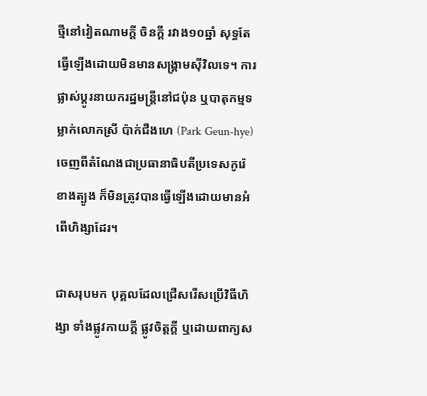ថ្មីនៅវៀតណាមក្តី ចិនក្តី រវាង១០ឆ្នាំ សុទ្ធតែធ្វើឡើងដោយមិនមានសង្រ្គាមស៊ីវិលទេ។ ការផ្លាស់ប្តូរនាយករដ្ឋមន្រ្តីនៅជប៉ុន ឬបាតុកម្មទម្លាក់លោកស្រី ប៉ាក់ជឺងហេ (Park Geun-hye) ចេញពីតំណែងជាប្រធានាធិបតីប្រទេសកូរ៉េខាងត្បូង ក៏មិនត្រូវបានធ្វើឡើងដោយមានអំពើហិង្សាដែរ។

ជាសរុបមក បុគ្គលដែលជ្រើសរើសប្រើវិធីហិង្សា ទាំងផ្លូវកាយក្តី ផ្លូវចិត្តក្តី ឬដោយពាក្យស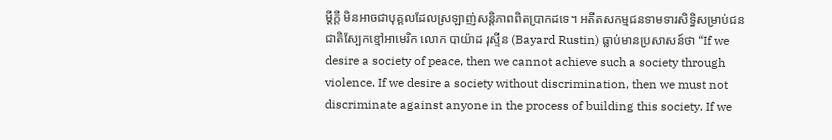ម្ដីក្តី មិនអាចជាបុគ្គលដែលស្រឡាញ់សន្តិភាពពិតប្រាកដទេ។ អតីតសកម្មជនទាមទារសិទ្ធិសម្រាប់ជនជាតិស្បែកខ្មៅអាមេរិក លោក បាយ៉ាដ រុស្ទីន (Bayard Rustin) ធ្លាប់មានប្រសាសន៍ថា “If we desire a society of peace, then we cannot achieve such a society through violence. If we desire a society without discrimination, then we must not discriminate against anyone in the process of building this society. If we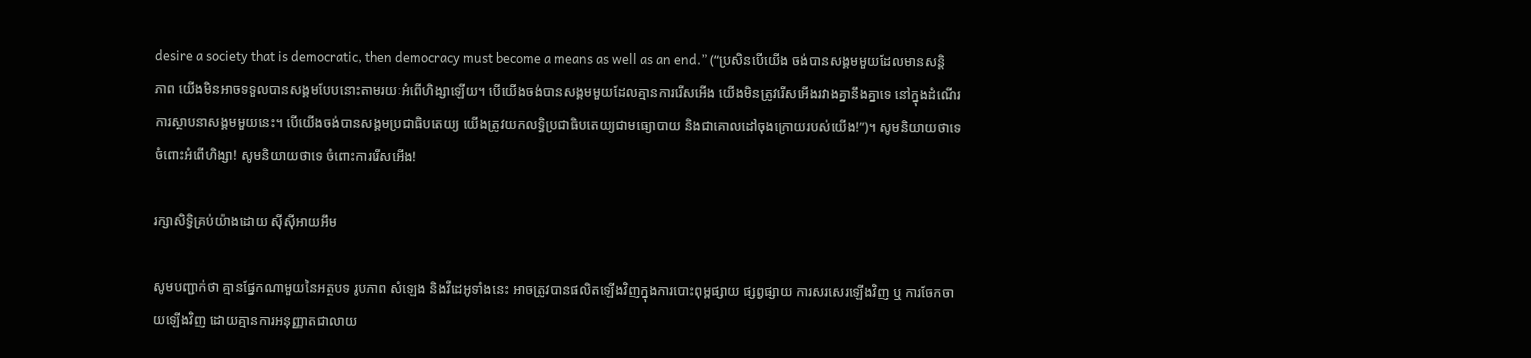desire a society that is democratic, then democracy must become a means as well as an end.” (“ប្រសិនបើយើង ចង់បានសង្គមមួយដែលមានសន្តិភាព យើងមិនអាចទទួលបានសង្គមបែបនោះតាមរយៈអំពើហិង្សាឡើយ។ បើយើងចង់បានសង្គមមួយដែលគ្មានការរើសអើង យើងមិនត្រូវរើសអើងរវាងគ្នានឹងគ្នាទេ នៅក្នុងដំណើរការស្ថាបនាសង្គមមួយនេះ។ បើយើងចង់បានសង្គមប្រជាធិបតេយ្យ យើងត្រូវយកលទ្ធិប្រជាធិបតេយ្យជាមធ្យោបាយ និងជាគោលដៅចុងក្រោយរបស់យើង!”)។ សូមនិយាយថាទេ ចំពោះអំពើហិង្សា! សូមនិយាយថាទេ ចំពោះការរើសអើង!

រក្សាសិទ្វិគ្រប់យ៉ាងដោយ ស៊ីស៊ីអាយអឹម

សូមបញ្ជាក់ថា គ្មានផ្នែកណាមួយនៃអត្ថបទ រូបភាព សំឡេង និងវីដេអូទាំងនេះ អាចត្រូវបានផលិតឡើងវិញក្នុងការបោះពុម្ពផ្សាយ ផ្សព្វផ្សាយ ការសរសេរឡើងវិញ ឬ ការចែកចាយឡើងវិញ ដោយគ្មានការអនុញ្ញាតជាលាយ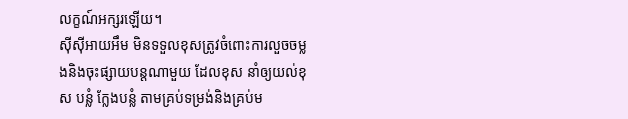លក្ខណ៍អក្សរឡើយ។
ស៊ីស៊ីអាយអឹម មិនទទួលខុសត្រូវចំពោះការលួចចម្លងនិងចុះផ្សាយបន្តណាមួយ ដែលខុស នាំឲ្យយល់ខុស បន្លំ ក្លែងបន្លំ តាមគ្រប់ទម្រង់និងគ្រប់ម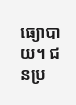ធ្យោបាយ។ ជនប្រ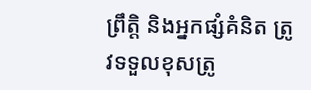ព្រឹត្តិ និងអ្នកផ្សំគំនិត ត្រូវទទួលខុសត្រូ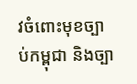វចំពោះមុខច្បាប់កម្ពុជា និងច្បា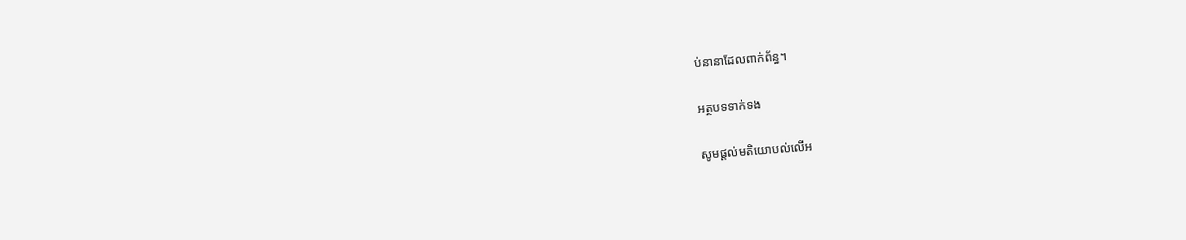ប់នានាដែលពាក់ព័ន្ធ។

អត្ថបទទាក់ទង

សូមផ្ដល់មតិយោបល់លើអ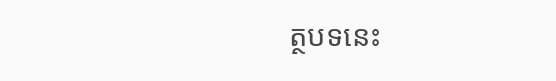ត្ថបទនេះ